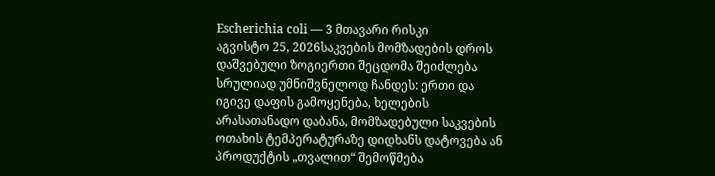Escherichia coli — 3 მთავარი რისკი
აგვისტო 25, 2026საკვების მომზადების დროს დაშვებული ზოგიერთი შეცდომა შეიძლება სრულიად უმნიშვნელოდ ჩანდეს: ერთი და იგივე დაფის გამოყენება, ხელების არასათანადო დაბანა, მომზადებული საკვების ოთახის ტემპერატურაზე დიდხანს დატოვება ან პროდუქტის „თვალით“ შემოწმება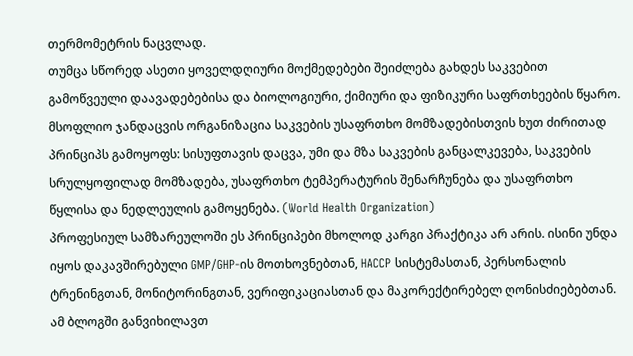თერმომეტრის ნაცვლად.
თუმცა სწორედ ასეთი ყოველდღიური მოქმედებები შეიძლება გახდეს საკვებით გამოწვეული დაავადებებისა და ბიოლოგიური, ქიმიური და ფიზიკური საფრთხეების წყარო.
მსოფლიო ჯანდაცვის ორგანიზაცია საკვების უსაფრთხო მომზადებისთვის ხუთ ძირითად პრინციპს გამოყოფს: სისუფთავის დაცვა, უმი და მზა საკვების განცალკევება, საკვების სრულყოფილად მომზადება, უსაფრთხო ტემპერატურის შენარჩუნება და უსაფრთხო წყლისა და ნედლეულის გამოყენება. (World Health Organization)
პროფესიულ სამზარეულოში ეს პრინციპები მხოლოდ კარგი პრაქტიკა არ არის. ისინი უნდა იყოს დაკავშირებული GMP/GHP-ის მოთხოვნებთან, HACCP სისტემასთან, პერსონალის ტრენინგთან, მონიტორინგთან, ვერიფიკაციასთან და მაკორექტირებელ ღონისძიებებთან.
ამ ბლოგში განვიხილავთ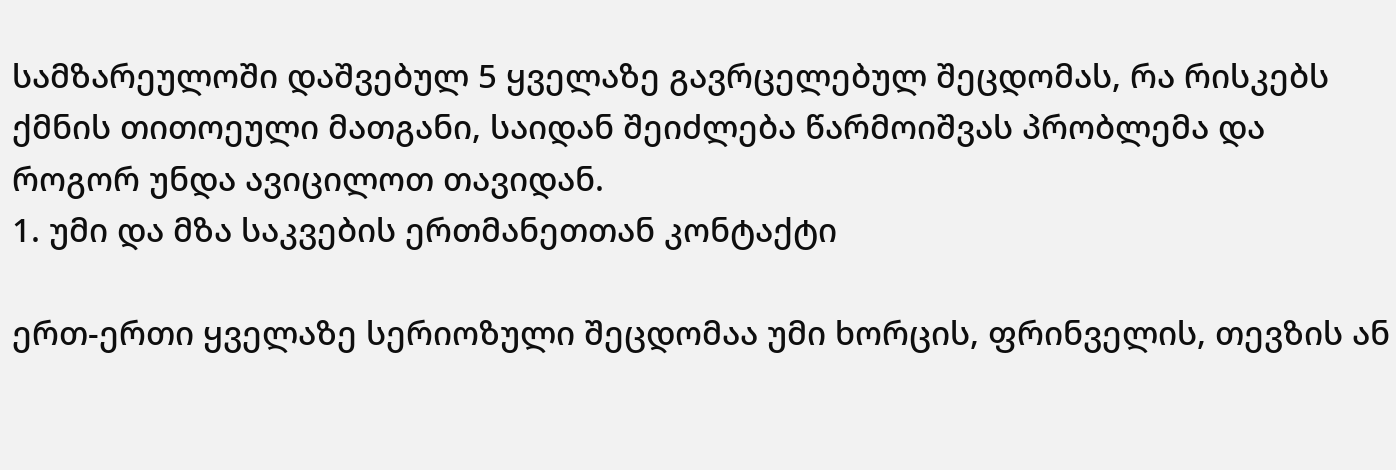სამზარეულოში დაშვებულ 5 ყველაზე გავრცელებულ შეცდომას, რა რისკებს ქმნის თითოეული მათგანი, საიდან შეიძლება წარმოიშვას პრობლემა და როგორ უნდა ავიცილოთ თავიდან.
1. უმი და მზა საკვების ერთმანეთთან კონტაქტი

ერთ-ერთი ყველაზე სერიოზული შეცდომაა უმი ხორცის, ფრინველის, თევზის ან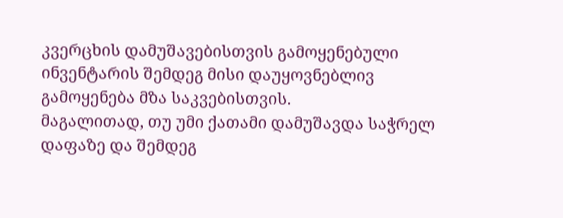კვერცხის დამუშავებისთვის გამოყენებული ინვენტარის შემდეგ მისი დაუყოვნებლივ გამოყენება მზა საკვებისთვის.
მაგალითად, თუ უმი ქათამი დამუშავდა საჭრელ დაფაზე და შემდეგ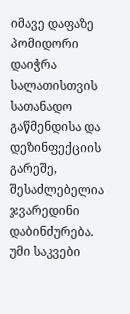იმავე დაფაზე პომიდორი დაიჭრა სალათისთვის სათანადო გაწმენდისა და დეზინფექციის გარეშე, შესაძლებელია ჯვარედინი დაბინძურება.
უმი საკვები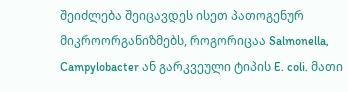შეიძლება შეიცავდეს ისეთ პათოგენურ მიკროორგანიზმებს, როგორიცაა Salmonella, Campylobacter ან გარკვეული ტიპის E. coli. მათი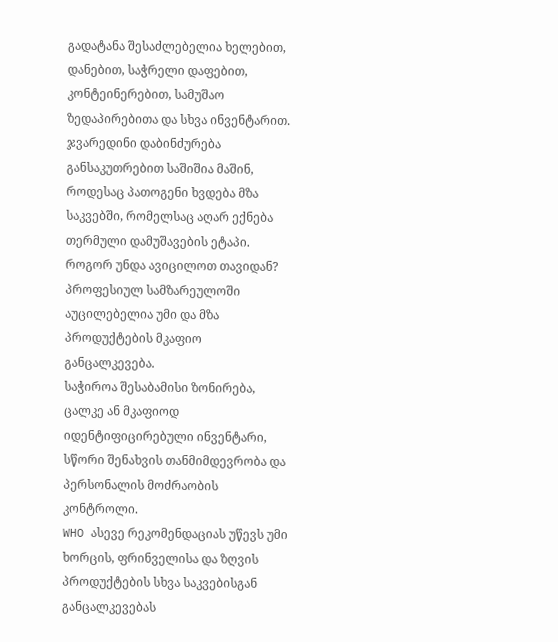გადატანა შესაძლებელია ხელებით, დანებით, საჭრელი დაფებით, კონტეინერებით, სამუშაო ზედაპირებითა და სხვა ინვენტარით.
ჯვარედინი დაბინძურება განსაკუთრებით საშიშია მაშინ, როდესაც პათოგენი ხვდება მზა საკვებში, რომელსაც აღარ ექნება თერმული დამუშავების ეტაპი.
როგორ უნდა ავიცილოთ თავიდან?
პროფესიულ სამზარეულოში აუცილებელია უმი და მზა პროდუქტების მკაფიო განცალკევება.
საჭიროა შესაბამისი ზონირება, ცალკე ან მკაფიოდ იდენტიფიცირებული ინვენტარი, სწორი შენახვის თანმიმდევრობა და პერსონალის მოძრაობის კონტროლი.
WHO ასევე რეკომენდაციას უწევს უმი ხორცის, ფრინველისა და ზღვის პროდუქტების სხვა საკვებისგან განცალკევებას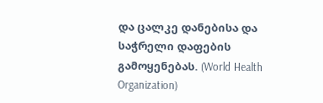და ცალკე დანებისა და საჭრელი დაფების გამოყენებას. (World Health Organization)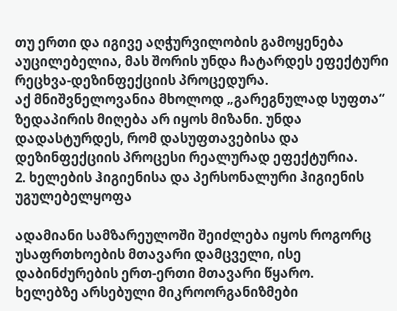თუ ერთი და იგივე აღჭურვილობის გამოყენება აუცილებელია, მას შორის უნდა ჩატარდეს ეფექტური რეცხვა-დეზინფექციის პროცედურა.
აქ მნიშვნელოვანია მხოლოდ „გარეგნულად სუფთა“ ზედაპირის მიღება არ იყოს მიზანი. უნდა დადასტურდეს, რომ დასუფთავებისა და დეზინფექციის პროცესი რეალურად ეფექტურია.
2. ხელების ჰიგიენისა და პერსონალური ჰიგიენის უგულებელყოფა

ადამიანი სამზარეულოში შეიძლება იყოს როგორც უსაფრთხოების მთავარი დამცველი, ისე დაბინძურების ერთ-ერთი მთავარი წყარო.
ხელებზე არსებული მიკროორგანიზმები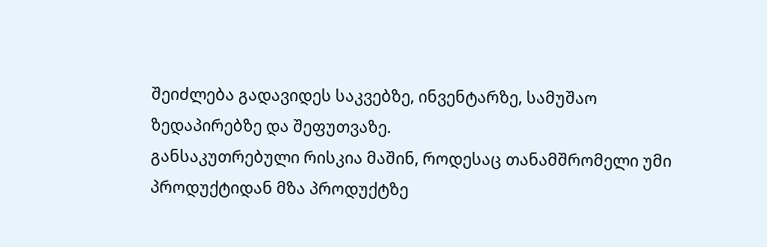შეიძლება გადავიდეს საკვებზე, ინვენტარზე, სამუშაო ზედაპირებზე და შეფუთვაზე.
განსაკუთრებული რისკია მაშინ, როდესაც თანამშრომელი უმი პროდუქტიდან მზა პროდუქტზე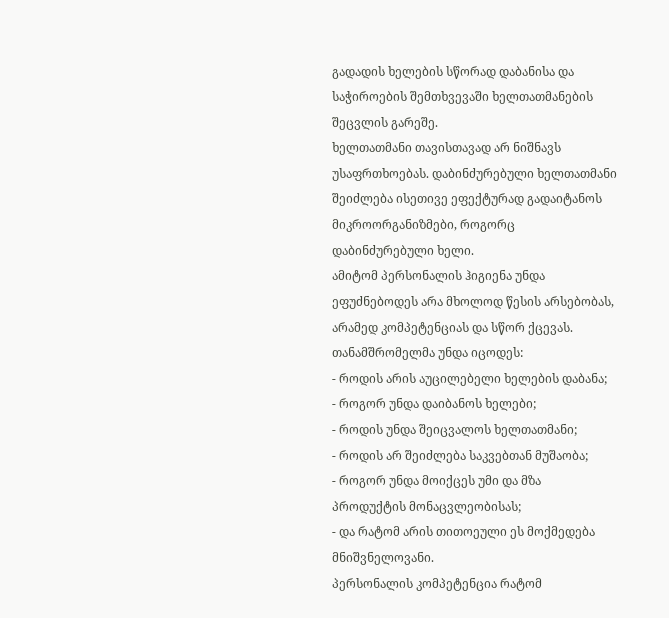გადადის ხელების სწორად დაბანისა და საჭიროების შემთხვევაში ხელთათმანების შეცვლის გარეშე.
ხელთათმანი თავისთავად არ ნიშნავს უსაფრთხოებას. დაბინძურებული ხელთათმანი შეიძლება ისეთივე ეფექტურად გადაიტანოს მიკროორგანიზმები, როგორც დაბინძურებული ხელი.
ამიტომ პერსონალის ჰიგიენა უნდა ეფუძნებოდეს არა მხოლოდ წესის არსებობას, არამედ კომპეტენციას და სწორ ქცევას.
თანამშრომელმა უნდა იცოდეს:
- როდის არის აუცილებელი ხელების დაბანა;
- როგორ უნდა დაიბანოს ხელები;
- როდის უნდა შეიცვალოს ხელთათმანი;
- როდის არ შეიძლება საკვებთან მუშაობა;
- როგორ უნდა მოიქცეს უმი და მზა პროდუქტის მონაცვლეობისას;
- და რატომ არის თითოეული ეს მოქმედება მნიშვნელოვანი.
პერსონალის კომპეტენცია რატომ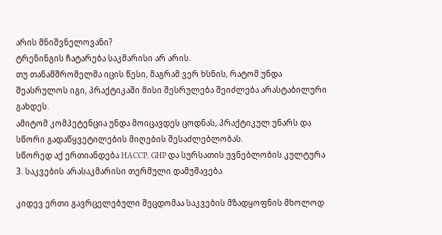არის მნიშვნელოვანი?
ტრენინგის ჩატარება საკმარისი არ არის.
თუ თანამშრომელმა იცის წესი, მაგრამ ვერ ხსნის, რატომ უნდა შეასრულოს იგი, პრაქტიკაში მისი შესრულება შეიძლება არასტაბილური გახდეს.
ამიტომ კომპეტენცია უნდა მოიცავდეს ცოდნას, პრაქტიკულ უნარს და სწორი გადაწყვეტილების მიღების შესაძლებლობას.
სწორედ აქ ერთიანდება HACCP, GHP და სურსათის უვნებლობის კულტურა
3. საკვების არასაკმარისი თერმული დამუშავება

კიდევ ერთი გავრცელებული შეცდომაა საკვების მზადყოფნის მხოლოდ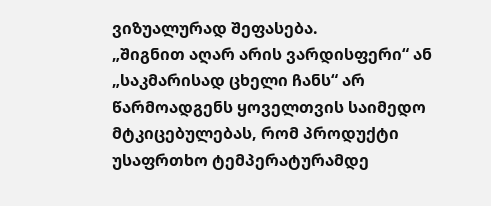ვიზუალურად შეფასება.
„შიგნით აღარ არის ვარდისფერი“ ან „საკმარისად ცხელი ჩანს“ არ წარმოადგენს ყოველთვის საიმედო მტკიცებულებას, რომ პროდუქტი უსაფრთხო ტემპერატურამდე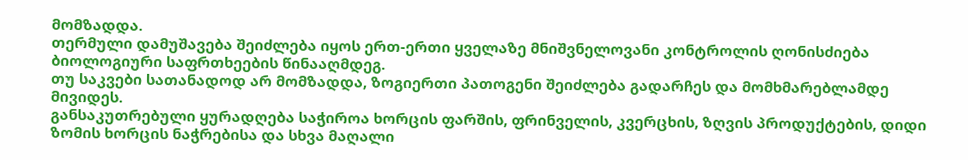მომზადდა.
თერმული დამუშავება შეიძლება იყოს ერთ-ერთი ყველაზე მნიშვნელოვანი კონტროლის ღონისძიება ბიოლოგიური საფრთხეების წინააღმდეგ.
თუ საკვები სათანადოდ არ მომზადდა, ზოგიერთი პათოგენი შეიძლება გადარჩეს და მომხმარებლამდე მივიდეს.
განსაკუთრებული ყურადღება საჭიროა ხორცის ფარშის, ფრინველის, კვერცხის, ზღვის პროდუქტების, დიდი ზომის ხორცის ნაჭრებისა და სხვა მაღალი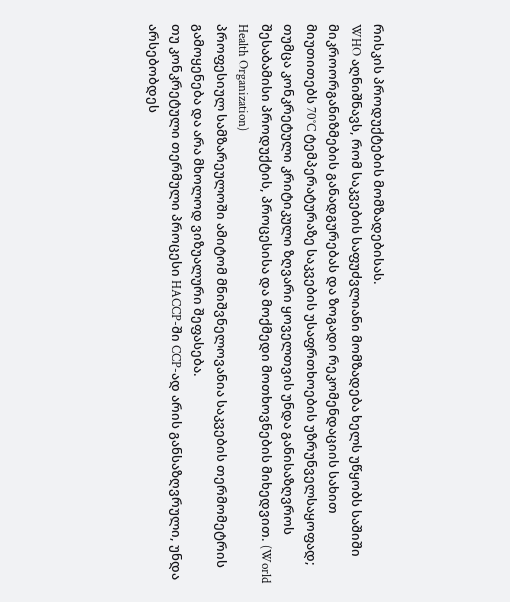რისკის პროდუქტების მომზადებისას.
WHO აღნიშნავს, რომ საკვების საფუძვლიანი მომზადება ხელს უწყობს საშიში მიკროორგანიზმების განადგურებას და ზოგადი რეკომენდაციის სახით მიუთითებს 70°C ტემპერატურაზე საკვების უსაფრთხოების უზრუნველსაყოფად; თუმცა კონკრეტული კრიტიკული ზღვარი ყოველთვის უნდა განისაზღვროს შესაბამისი პროდუქტის, პროცესისა და მოქმედი მოთხოვნების მიხედვით. (World Health Organization)
პროფესიულ სამზარეულოში ამიტომ მნიშვნელოვანია საკვების თერმომეტრის გამოყენება და არა მხოლოდ ვიზუალური შეფასება.
თუ კონკრეტული თერმული პროცესი HACCP-ში CCP-ად არის განსაზღვრული, უნდა არსებობდეს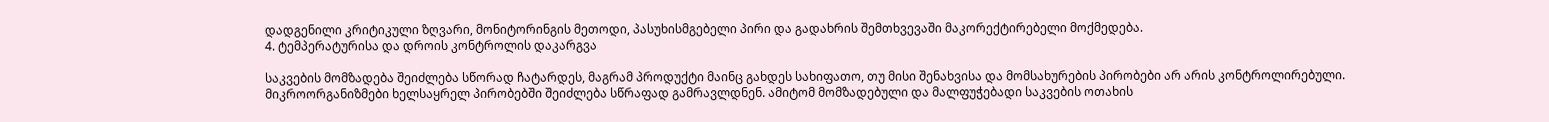დადგენილი კრიტიკული ზღვარი, მონიტორინგის მეთოდი, პასუხისმგებელი პირი და გადახრის შემთხვევაში მაკორექტირებელი მოქმედება.
4. ტემპერატურისა და დროის კონტროლის დაკარგვა

საკვების მომზადება შეიძლება სწორად ჩატარდეს, მაგრამ პროდუქტი მაინც გახდეს სახიფათო, თუ მისი შენახვისა და მომსახურების პირობები არ არის კონტროლირებული.
მიკროორგანიზმები ხელსაყრელ პირობებში შეიძლება სწრაფად გამრავლდნენ. ამიტომ მომზადებული და მალფუჭებადი საკვების ოთახის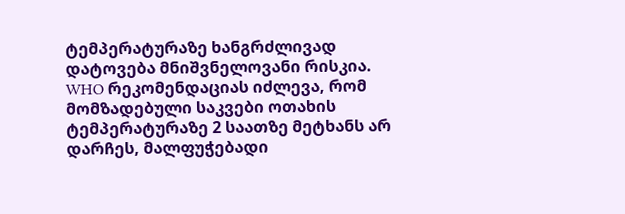ტემპერატურაზე ხანგრძლივად დატოვება მნიშვნელოვანი რისკია.
WHO რეკომენდაციას იძლევა, რომ მომზადებული საკვები ოთახის ტემპერატურაზე 2 საათზე მეტხანს არ დარჩეს, მალფუჭებადი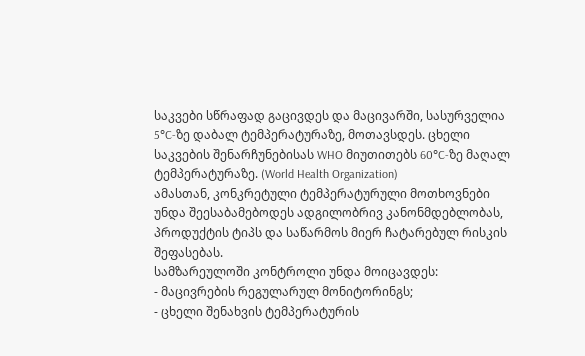საკვები სწრაფად გაცივდეს და მაცივარში, სასურველია 5°C-ზე დაბალ ტემპერატურაზე, მოთავსდეს. ცხელი საკვების შენარჩუნებისას WHO მიუთითებს 60°C-ზე მაღალ ტემპერატურაზე. (World Health Organization)
ამასთან, კონკრეტული ტემპერატურული მოთხოვნები უნდა შეესაბამებოდეს ადგილობრივ კანონმდებლობას, პროდუქტის ტიპს და საწარმოს მიერ ჩატარებულ რისკის შეფასებას.
სამზარეულოში კონტროლი უნდა მოიცავდეს:
- მაცივრების რეგულარულ მონიტორინგს;
- ცხელი შენახვის ტემპერატურის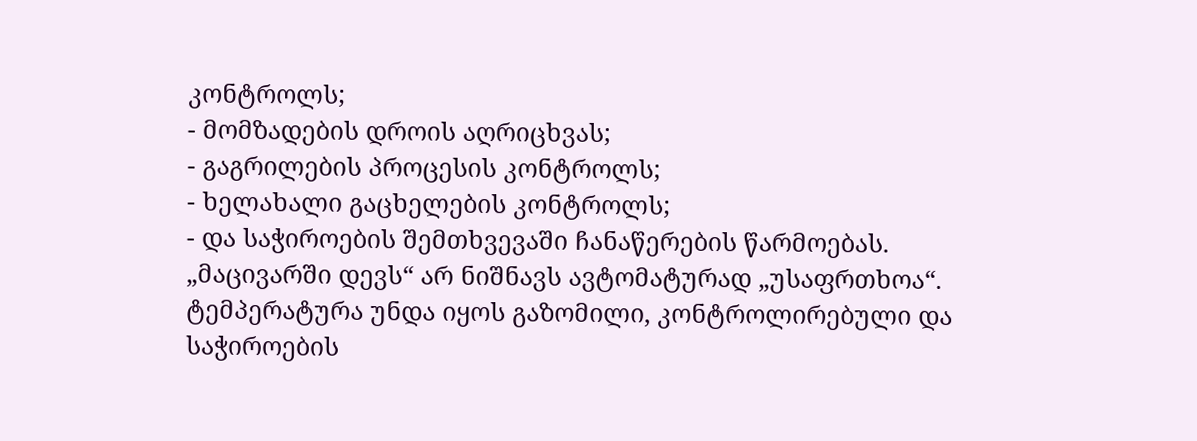კონტროლს;
- მომზადების დროის აღრიცხვას;
- გაგრილების პროცესის კონტროლს;
- ხელახალი გაცხელების კონტროლს;
- და საჭიროების შემთხვევაში ჩანაწერების წარმოებას.
„მაცივარში დევს“ არ ნიშნავს ავტომატურად „უსაფრთხოა“. ტემპერატურა უნდა იყოს გაზომილი, კონტროლირებული და საჭიროების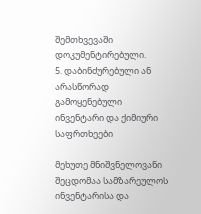შემთხვევაში დოკუმენტირებული.
5. დაბინძურებული ან არასწორად გამოყენებული ინვენტარი და ქიმიური საფრთხეები

მეხუთე მნიშვნელოვანი შეცდომაა სამზარეულოს ინვენტარისა და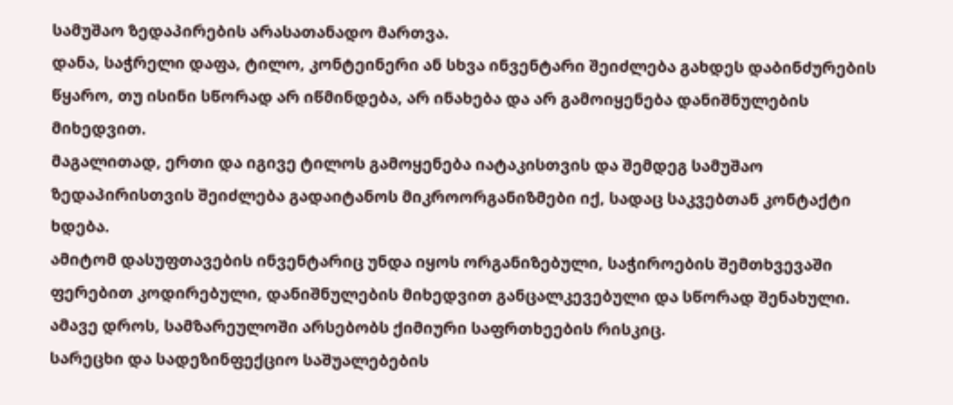სამუშაო ზედაპირების არასათანადო მართვა.
დანა, საჭრელი დაფა, ტილო, კონტეინერი ან სხვა ინვენტარი შეიძლება გახდეს დაბინძურების წყარო, თუ ისინი სწორად არ იწმინდება, არ ინახება და არ გამოიყენება დანიშნულების მიხედვით.
მაგალითად, ერთი და იგივე ტილოს გამოყენება იატაკისთვის და შემდეგ სამუშაო ზედაპირისთვის შეიძლება გადაიტანოს მიკროორგანიზმები იქ, სადაც საკვებთან კონტაქტი ხდება.
ამიტომ დასუფთავების ინვენტარიც უნდა იყოს ორგანიზებული, საჭიროების შემთხვევაში ფერებით კოდირებული, დანიშნულების მიხედვით განცალკევებული და სწორად შენახული.
ამავე დროს, სამზარეულოში არსებობს ქიმიური საფრთხეების რისკიც.
სარეცხი და სადეზინფექციო საშუალებების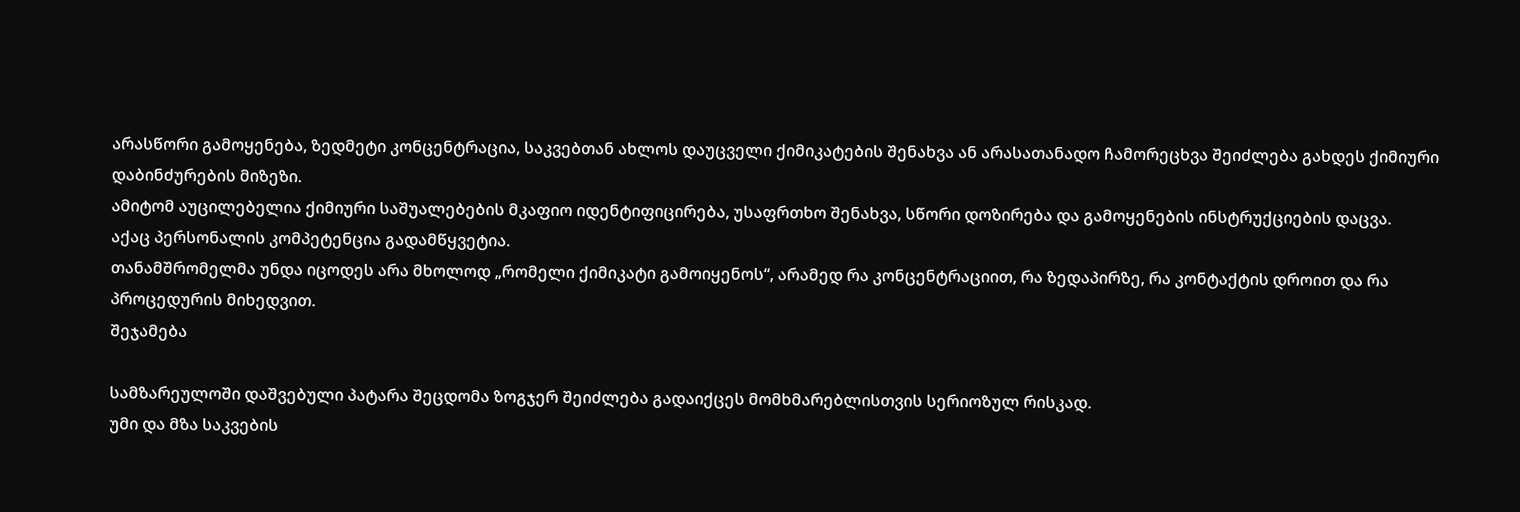არასწორი გამოყენება, ზედმეტი კონცენტრაცია, საკვებთან ახლოს დაუცველი ქიმიკატების შენახვა ან არასათანადო ჩამორეცხვა შეიძლება გახდეს ქიმიური დაბინძურების მიზეზი.
ამიტომ აუცილებელია ქიმიური საშუალებების მკაფიო იდენტიფიცირება, უსაფრთხო შენახვა, სწორი დოზირება და გამოყენების ინსტრუქციების დაცვა.
აქაც პერსონალის კომპეტენცია გადამწყვეტია.
თანამშრომელმა უნდა იცოდეს არა მხოლოდ „რომელი ქიმიკატი გამოიყენოს“, არამედ რა კონცენტრაციით, რა ზედაპირზე, რა კონტაქტის დროით და რა პროცედურის მიხედვით.
შეჯამება

სამზარეულოში დაშვებული პატარა შეცდომა ზოგჯერ შეიძლება გადაიქცეს მომხმარებლისთვის სერიოზულ რისკად.
უმი და მზა საკვების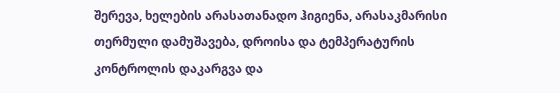შერევა, ხელების არასათანადო ჰიგიენა, არასაკმარისი თერმული დამუშავება, დროისა და ტემპერატურის კონტროლის დაკარგვა და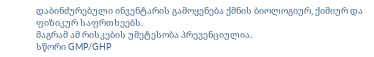დაბინძურებული ინვენტარის გამოყენება ქმნის ბიოლოგიურ, ქიმიურ და ფიზიკურ საფრთხეებს.
მაგრამ ამ რისკების უმეტესობა პრევენციულია.
სწორი GMP/GHP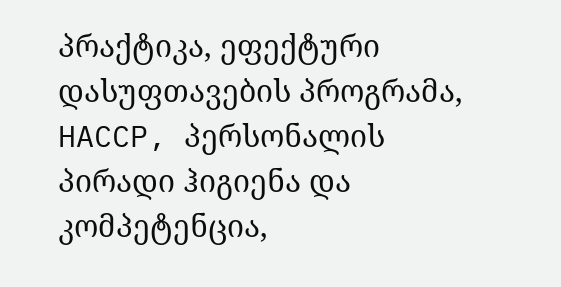პრაქტიკა, ეფექტური დასუფთავების პროგრამა, HACCP, პერსონალის პირადი ჰიგიენა და კომპეტენცია,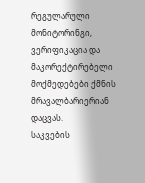რეგულარული მონიტორინგი, ვერიფიკაცია და მაკორექტირებელი მოქმედებები ქმნის მრავალბარიერიან დაცვას.
საკვების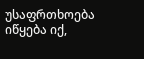უსაფრთხოება იწყება იქ,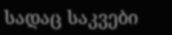სადაც საკვები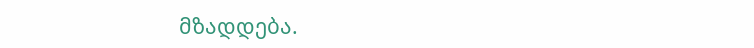მზადდება.